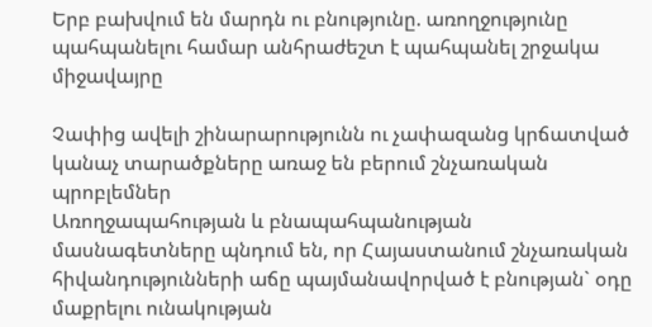Երբ բախվում են մարդն ու բնությունը. առողջությունը պահպանելու համար անհրաժեշտ է պահպանել շրջակա միջավայրը

Չափից ավելի շինարարությունն ու չափազանց կրճատված կանաչ տարածքները առաջ են բերում շնչառական պրոբլեմներ
Առողջապահության և բնապահպանության մասնագետները պնդում են, որ Հայաստանում շնչառական հիվանդությունների աճը պայմանավորված է բնության` օդը մաքրելու ունակության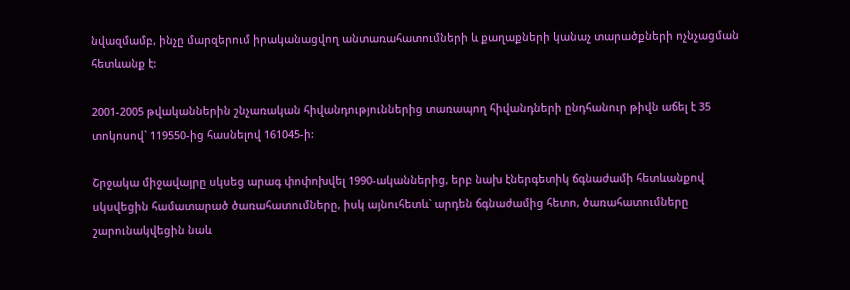նվազմամբ, ինչը մարզերում իրականացվող անտառահատումների և քաղաքների կանաչ տարածքների ոչնչացման հետևանք է:

2001-2005 թվականներին շնչառական հիվանդություններից տառապող հիվանդների ընդհանուր թիվն աճել է 35 տոկոսով` 119550-ից հասնելով 161045-ի:

Շրջակա միջավայրը սկսեց արագ փոփոխվել 1990-ականներից, երբ նախ էներգետիկ ճգնաժամի հետևանքով սկսվեցին համատարած ծառահատումները, իսկ այնուհետև` արդեն ճգնաժամից հետո, ծառահատումները շարունակվեցին նաև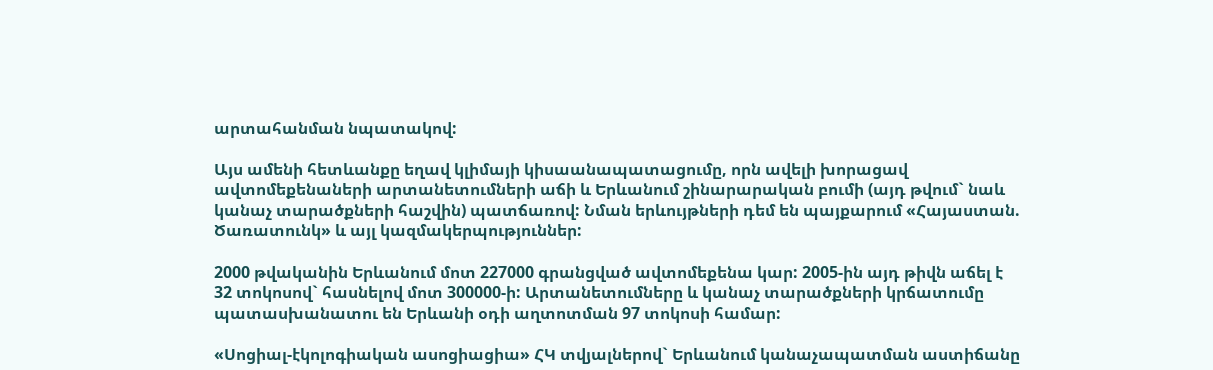արտահանման նպատակով:

Այս ամենի հետևանքը եղավ կլիմայի կիսաանապատացումը, որն ավելի խորացավ ավտոմեքենաների արտանետումների աճի և Երևանում շինարարական բումի (այդ թվում` նաև կանաչ տարածքների հաշվին) պատճառով: Նման երևույթների դեմ են պայքարում «Հայաստան. Ծառատունկ» և այլ կազմակերպություններ:

2000 թվականին Երևանում մոտ 227000 գրանցված ավտոմեքենա կար: 2005-ին այդ թիվն աճել է 32 տոկոսով` հասնելով մոտ 300000-ի: Արտանետումները և կանաչ տարածքների կրճատումը պատասխանատու են Երևանի օդի աղտոտման 97 տոկոսի համար:

«Սոցիալ-էկոլոգիական ասոցիացիա» ՀԿ տվյալներով` Երևանում կանաչապատման աստիճանը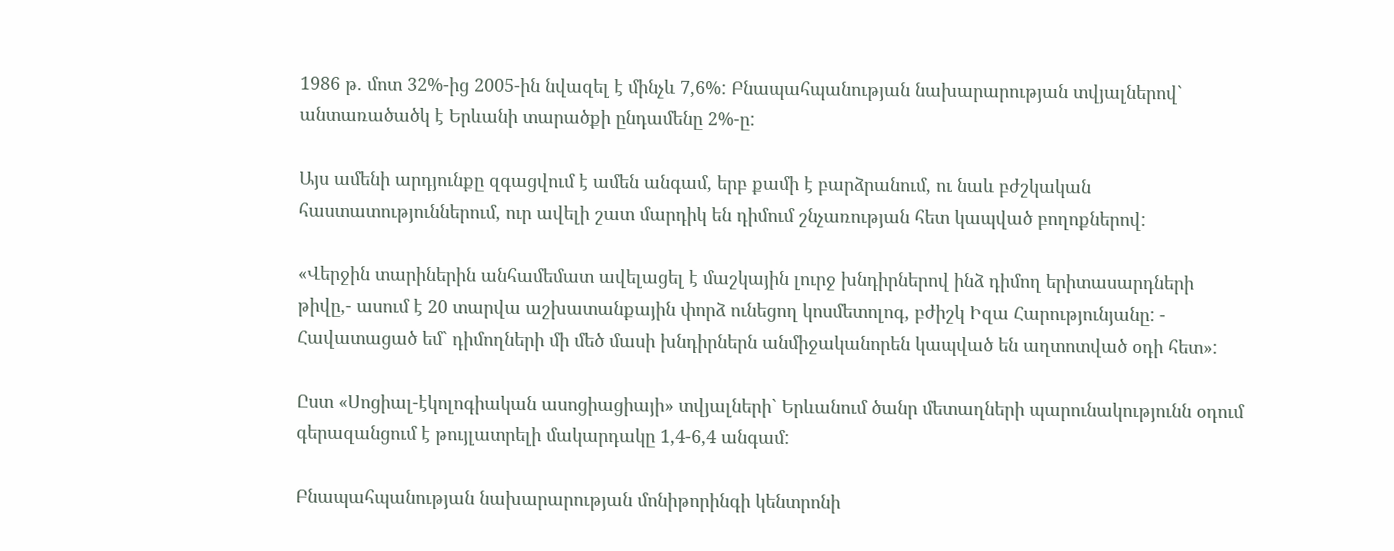1986 թ. մոտ 32%-ից 2005-ին նվազել է մինչև 7,6%: Բնապահպանության նախարարության տվյալներով` անտառածածկ է Երևանի տարածքի ընդամենը 2%-ը:

Այս ամենի արդյունքը զգացվում է ամեն անգամ, երբ քամի է բարձրանում, ու նաև բժշկական հաստատություններում, ուր ավելի շատ մարդիկ են դիմում շնչառության հետ կապված բողոքներով:

«Վերջին տարիներին անհամեմատ ավելացել է մաշկային լուրջ խնդիրներով ինձ դիմող երիտասարդների թիվը,- ասում է 20 տարվա աշխատանքային փորձ ունեցող կոսմետոլոգ, բժիշկ Իզա Հարությունյանը: - Հավատացած եմ` դիմողների մի մեծ մասի խնդիրներն անմիջականորեն կապված են աղտոտված օդի հետ»:

Ըստ «Սոցիալ-էկոլոգիական ասոցիացիայի» տվյալների` Երևանում ծանր մետաղների պարունակությունն օդում գերազանցում է թույլատրելի մակարդակը 1,4-6,4 անգամ:

Բնապահպանության նախարարության մոնիթորինգի կենտրոնի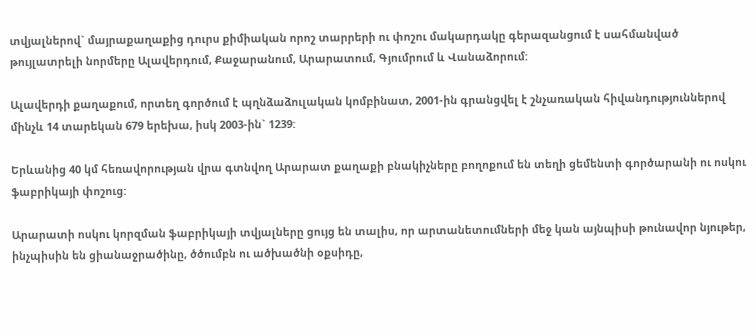տվյալներով` մայրաքաղաքից դուրս քիմիական որոշ տարրերի ու փոշու մակարդակը գերազանցում է սահմանված թույլատրելի նորմերը Ալավերդում, Քաջարանում, Արարատում, Գյումրում և Վանաձորում:

Ալավերդի քաղաքում, որտեղ գործում է պղնձաձուլական կոմբինատ, 2001-ին գրանցվել է շնչառական հիվանդություններով մինչև 14 տարեկան 679 երեխա, իսկ 2003-ին` 1239:

Երևանից 40 կմ հեռավորության վրա գտնվող Արարատ քաղաքի բնակիչները բողոքում են տեղի ցեմենտի գործարանի ու ոսկու ֆաբրիկայի փոշուց:

Արարատի ոսկու կորզման ֆաբրիկայի տվյալները ցույց են տալիս, որ արտանետումների մեջ կան այնպիսի թունավոր նյութեր, ինչպիսին են ցիանաջրածինը, ծծումբն ու ածխածնի օքսիդը,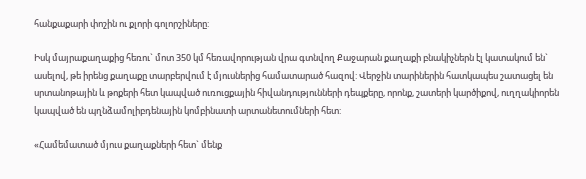հանքաքարի փոշին ու քլորի գոլորշիները:

Իսկ մայրաքաղաքից հեռու` մոտ 350 կմ հեռավորության վրա գտնվող Քաջարան քաղաքի բնակիչներն էլ կատակում են` ասելով, թե իրենց քաղաքը տարբերվում է մյուսներից համատարած հազով: Վերջին տարիներին հատկապես շատացել են սրտանոթային և թոքերի հետ կապված ուռուցքային հիվանդությունների դեպքերը, որոնք, շատերի կարծիքով, ուղղակիորեն կապված են պղնձամոլիբդենային կոմբինատի արտանետումների հետ:

«Համեմատած մյուս քաղաքների հետ` մենք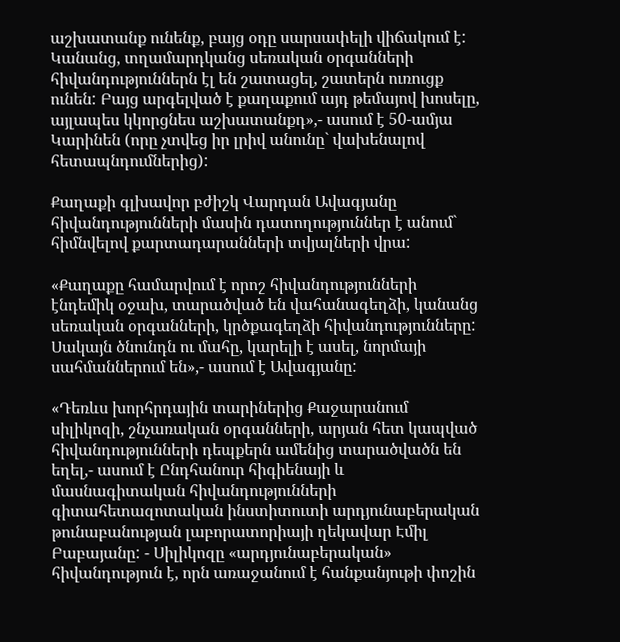աշխատանք ունենք, բայց օդը սարսափելի վիճակում է: Կանանց, տղամարդկանց սեռական օրգանների հիվանդություններն էլ են շատացել, շատերն ուռուցք ունեն: Բայց արգելված է քաղաքում այդ թեմայով խոսելը, այլապես կկորցնես աշխատանքդ»,- ասում է 50-ամյա Կարինեն (որը չտվեց իր լրիվ անունը` վախենալով հետապնդումներից):

Քաղաքի գլխավոր բժիշկ Վարդան Ավագյանը հիվանդությունների մասին դատողություններ է անում` հիմնվելով քարտադարանների տվյալների վրա:

«Քաղաքը համարվում է որոշ հիվանդությունների էնդեմիկ օջախ, տարածված են վահանագեղձի, կանանց սեռական օրգանների, կրծքագեղձի հիվանդությունները: Սակայն ծնունդն ու մահը, կարելի է ասել, նորմայի սահմաններում են»,- ասում է Ավագյանը:

«Դեռևս խորհրդային տարիներից Քաջարանում սիլիկոզի, շնչառական օրգանների, արյան հետ կապված հիվանդությունների դեպքերն ամենից տարածվածն են եղել,- ասում է Ընդհանուր հիգիենայի և մասնագիտական հիվանդությունների գիտահետազոտական ինստիտուտի արդյունաբերական թունաբանության լաբորատորիայի ղեկավար Էմիլ Բաբայանը: - Սիլիկոզը «արդյունաբերական» հիվանդություն է, որն առաջանում է հանքանյութի փոշին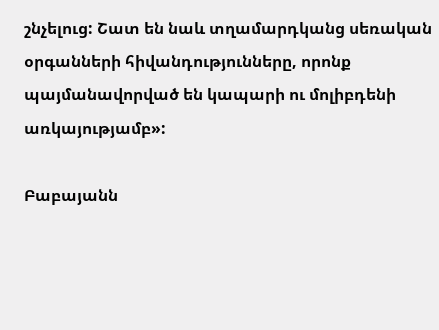շնչելուց: Շատ են նաև տղամարդկանց սեռական օրգանների հիվանդությունները, որոնք պայմանավորված են կապարի ու մոլիբդենի առկայությամբ»:

Բաբայանն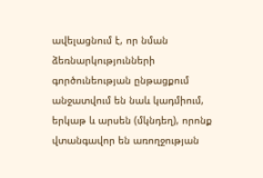ավելացնում է, որ նման ձեռնարկությունների գործունեության ընթացքում անջատվում են նաև կադմիում, երկաթ և արսեն (մկնդեղ), որոնք վտանգավոր են առողջության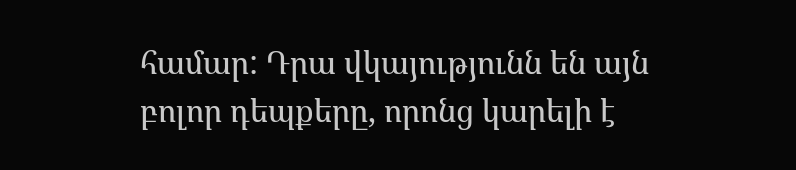համար: Դրա վկայությունն են այն բոլոր դեպքերը, որոնց կարելի է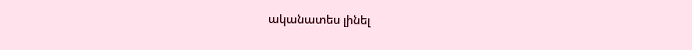ականատես լինել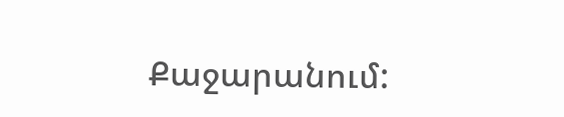Քաջարանում: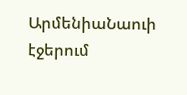ԱրմենիաՆաուի էջերում